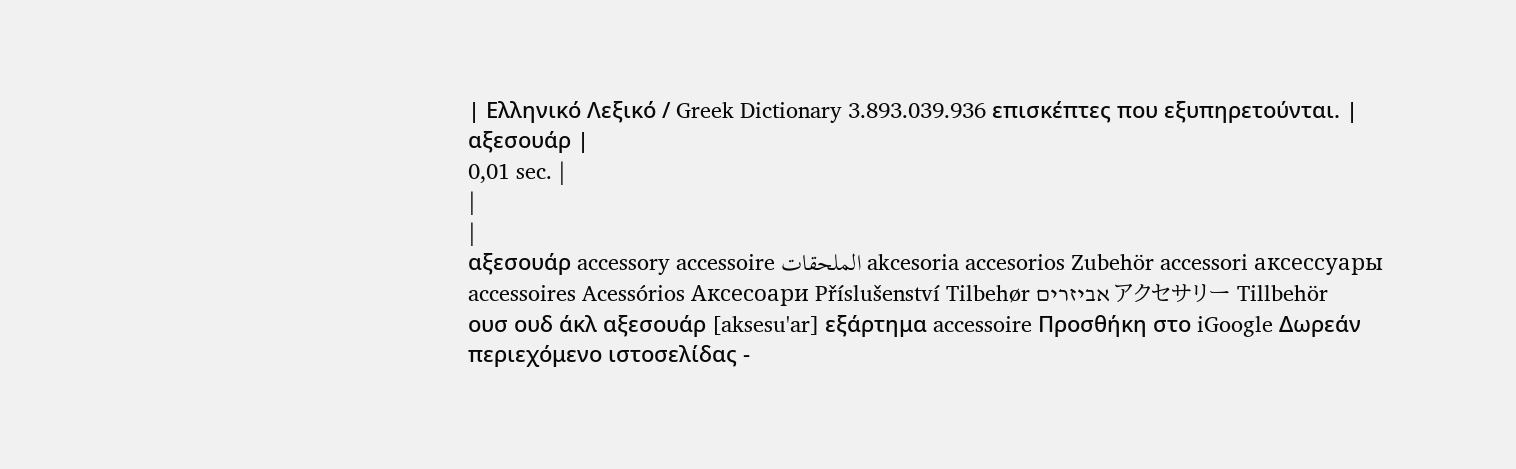| Ελληνικό Λεξικό / Greek Dictionary 3.893.039.936 επισκέπτες που εξυπηρετούνται. |
αξεσουάρ |
0,01 sec. |
|
|
αξεσουάρ accessory accessoire الملحقات akcesoria accesorios Zubehör accessori аксессуары accessoires Acessórios Аксесоари Příslušenství Tilbehør אביזרים アクセサリー Tillbehör
ουσ ουδ άκλ αξεσουάρ [aksesu'ar] εξάρτημα accessoire Προσθήκη στο iGoogle Δωρεάν περιεχόμενο ιστοσελίδας -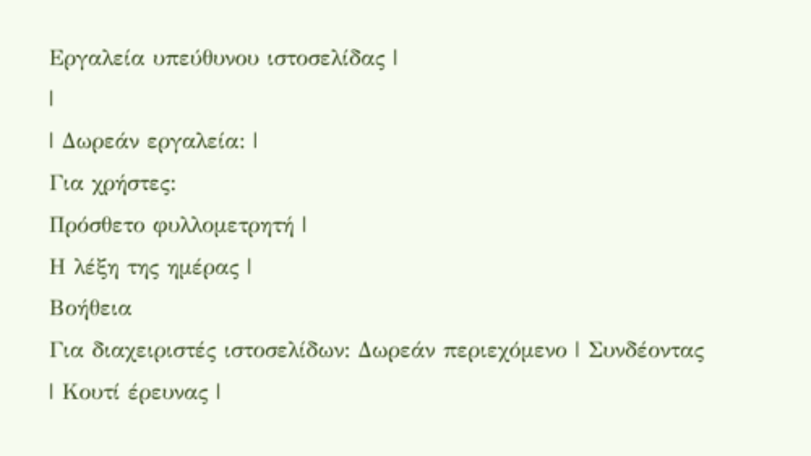Εργαλεία υπεύθυνου ιστοσελίδας |
|
| Δωρεάν εργαλεία: |
Για χρήστες:
Πρόσθετο φυλλομετρητή |
Η λέξη της ημέρας |
Βοήθεια
Για διαχειριστές ιστοσελίδων: Δωρεάν περιεχόμενο | Συνδέοντας | Κουτί έρευνας |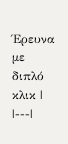Έρευνα με διπλό κλικ |
|---|